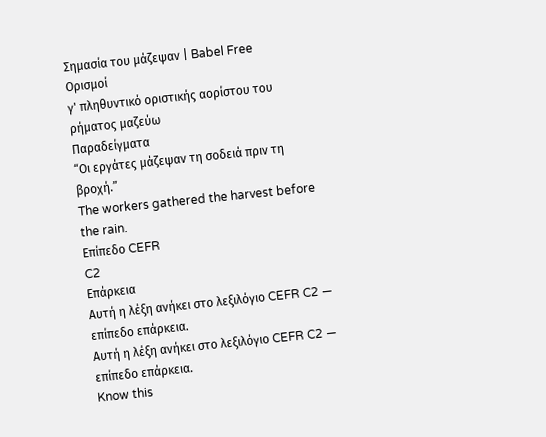Σημασία του μάζεψαν | Babel Free
Ορισμοί
γ' πληθυντικό οριστικής αορίστου του ρήματος μαζεύω
Παραδείγματα
“Οι εργάτες μάζεψαν τη σοδειά πριν τη βροχή.”
The workers gathered the harvest before the rain.
Επίπεδο CEFR
C2
Επάρκεια
Αυτή η λέξη ανήκει στο λεξιλόγιο CEFR C2 — επίπεδο επάρκεια.
Αυτή η λέξη ανήκει στο λεξιλόγιο CEFR C2 — επίπεδο επάρκεια.
Know this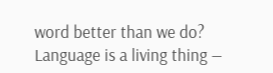word better than we do? Language is a living thing —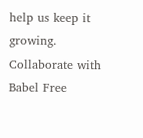help us keep it growing. Collaborate with Babel Free